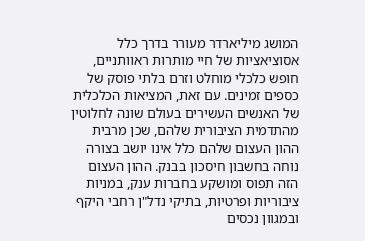המושג מיליארדר מעורר בדרך כלל אסוציאציות של חיי מותרות ראוותניים, חופש כלכלי מוחלט וזרם בלתי פוסק של כספים זמינים. עם זאת, המציאות הכלכלית של האנשים העשירים בעולם שונה לחלוטין מהתדמית הציבורית שלהם, שכן מרבית ההון העצום שלהם כלל אינו יושב בצורה נוחה בחשבון חיסכון בבנק. ההון העצום הזה תפוס ומושקע בחברות ענק, במניות ציבוריות ופרטיות, בתיקי נדל"ן רחבי היקף ובמגוון נכסים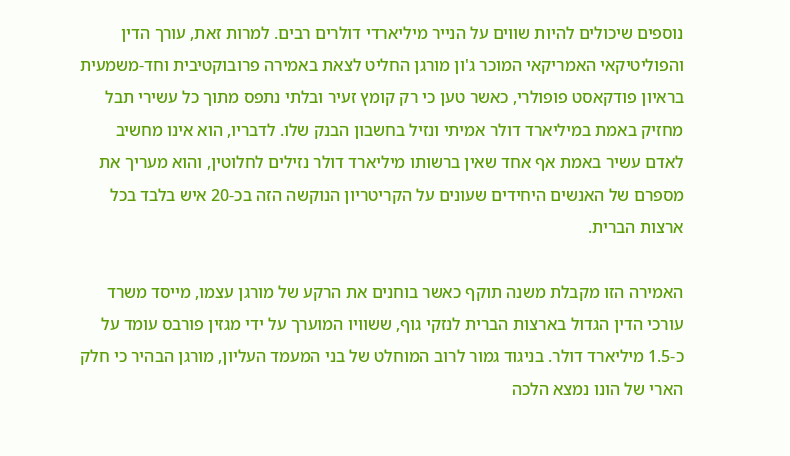נוספים שיכולים להיות שווים על הנייר מיליארדי דולרים רבים. למרות זאת, עורך הדין והפוליטיקאי האמריקאי המוכר ג'ון מורגן החליט לצאת באמירה פרובוקטיבית וחד-משמעית בראיון פודקאסט פופולרי, כאשר טען כי רק קומץ זעיר ובלתי נתפס מתוך כל עשירי תבל מחזיק באמת במיליארד דולר אמיתי ונזיל בחשבון הבנק שלו. לדבריו, הוא אינו מחשיב לאדם עשיר באמת אף אחד שאין ברשותו מיליארד דולר נזילים לחלוטין, והוא מעריך את מספרם של האנשים היחידים שעונים על הקריטריון הנוקשה הזה בכ-20 איש בלבד בכל ארצות הברית.

האמירה הזו מקבלת משנה תוקף כאשר בוחנים את הרקע של מורגן עצמו, מייסד משרד עורכי הדין הגדול בארצות הברית לנזקי גוף, ששוויו המוערך על ידי מגזין פורבס עומד על כ-1.5 מיליארד דולר. בניגוד גמור לרוב המוחלט של בני המעמד העליון, מורגן הבהיר כי חלק הארי של הונו נמצא הלכה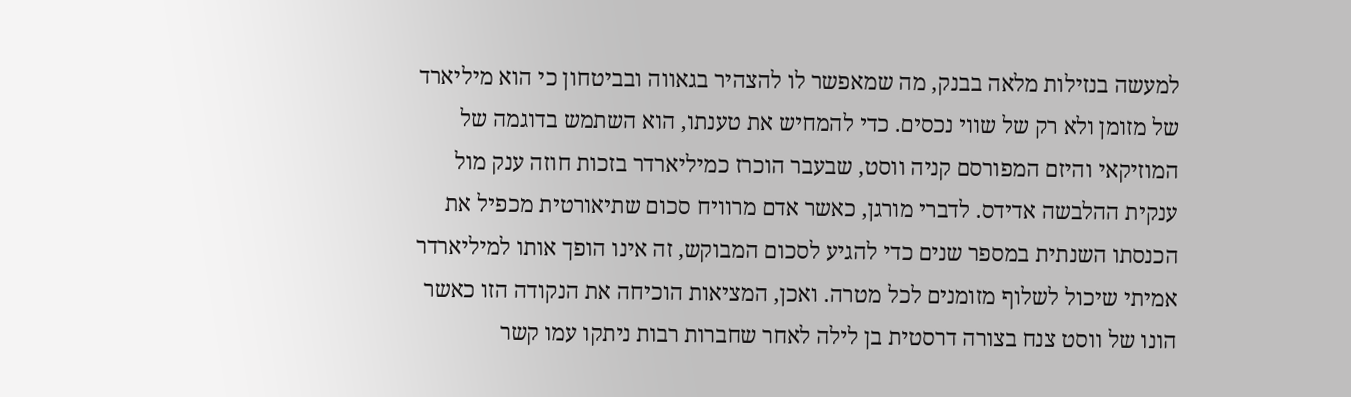למעשה בנזילות מלאה בבנק, מה שמאפשר לו להצהיר בגאווה ובביטחון כי הוא מיליארד של מזומן ולא רק של שווי נכסים. כדי להמחיש את טענתו, הוא השתמש בדוגמה של המוזיקאי והיזם המפורסם קניה ווסט, שבעבר הוכרז כמיליארדר בזכות חוזה ענק מול ענקית ההלבשה אדידס. לדברי מורגן, כאשר אדם מרוויח סכום שתיאורטית מכפיל את הכנסתו השנתית במספר שנים כדי להגיע לסכום המבוקש, זה אינו הופך אותו למיליארדר אמיתי שיכול לשלוף מזומנים לכל מטרה. ואכן, המציאות הוכיחה את הנקודה הזו כאשר הונו של ווסט צנח בצורה דרסטית בן לילה לאחר שחברות רבות ניתקו עמו קשר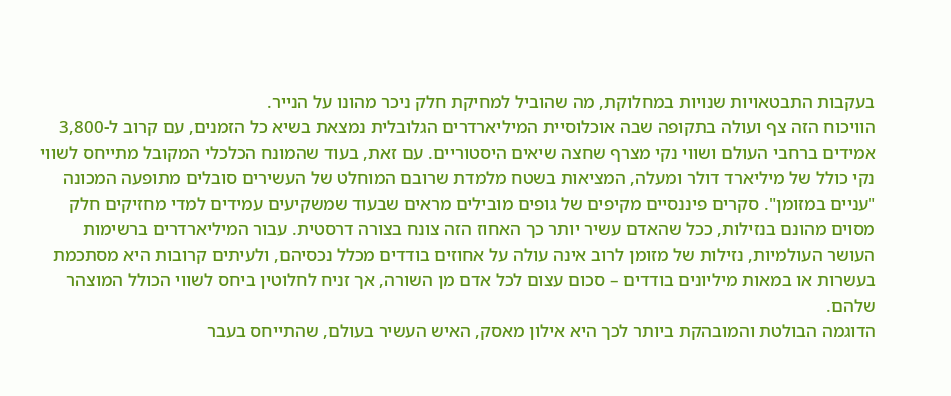בעקבות התבטאויות שנויות במחלוקת, מה שהוביל למחיקת חלק ניכר מהונו על הנייר.
הוויכוח הזה צף ועולה בתקופה שבה אוכלוסיית המיליארדרים הגלובלית נמצאת בשיא כל הזמנים, עם קרוב ל-3,800 אמידים ברחבי העולם ושווי נקי מצרף שחצה שיאים היסטוריים. עם זאת, בעוד שהמונח הכלכלי המקובל מתייחס לשווי נקי כולל של מיליארד דולר ומעלה, המציאות בשטח מלמדת שרובם המוחלט של העשירים סובלים מתופעה המכונה "עניים במזומן". סקרים פיננסיים מקיפים של גופים מובילים מראים שבעוד שמשקיעים עמידים למדי מחזיקים חלק מסוים מהונם בנזילות, ככל שהאדם עשיר יותר כך האחוז הזה צונח בצורה דרסטית. עבור המיליארדרים ברשימות העושר העולמיות, נזילות של מזומן לרוב אינה עולה על אחוזים בודדים מכלל נכסיהם, ולעיתים קרובות היא מסתכמת בעשרות או במאות מיליונים בודדים – סכום עצום לכל אדם מן השורה, אך זניח לחלוטין ביחס לשווי הכולל המוצהר שלהם.
הדוגמה הבולטת והמובהקת ביותר לכך היא אילון מאסק, האיש העשיר בעולם, שהתייחס בעבר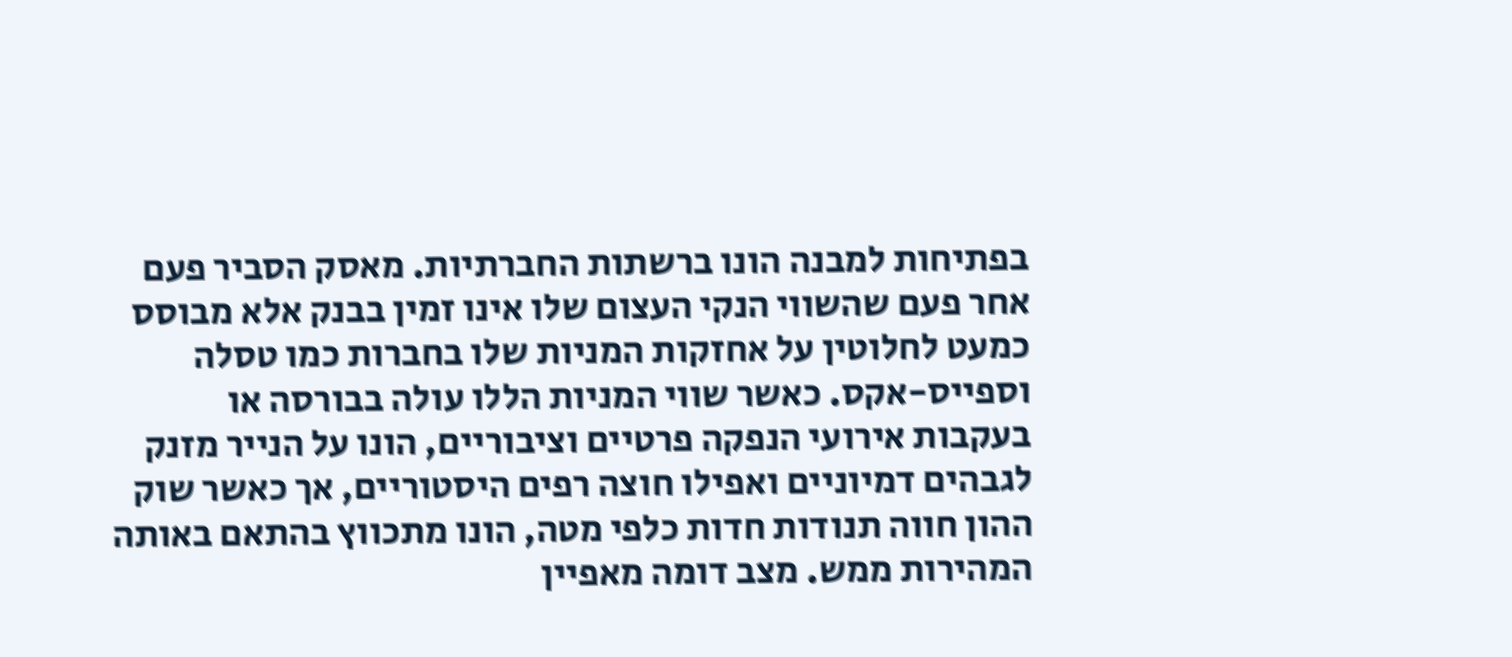בפתיחות למבנה הונו ברשתות החברתיות. מאסק הסביר פעם אחר פעם שהשווי הנקי העצום שלו אינו זמין בבנק אלא מבוסס כמעט לחלוטין על אחזקות המניות שלו בחברות כמו טסלה וספייס-אקס. כאשר שווי המניות הללו עולה בבורסה או בעקבות אירועי הנפקה פרטיים וציבוריים, הונו על הנייר מזנק לגבהים דמיוניים ואפילו חוצה רפים היסטוריים, אך כאשר שוק ההון חווה תנודות חדות כלפי מטה, הונו מתכווץ בהתאם באותה המהירות ממש. מצב דומה מאפיין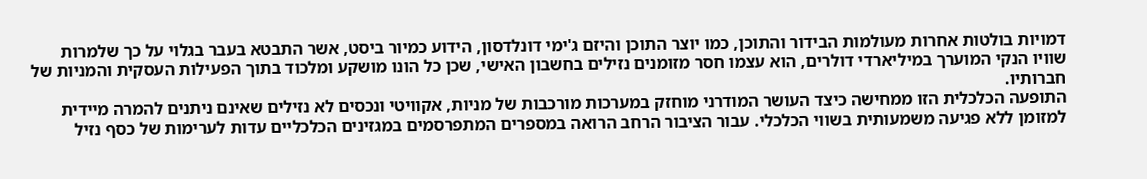דמויות בולטות אחרות מעולמות הבידור והתוכן, כמו יוצר התוכן והיזם ג'ימי דונלדסון, הידוע כמיור ביסט, אשר התבטא בעבר בגלוי על כך שלמרות שוויו הנקי המוערך במיליארדי דולרים, הוא עצמו חסר מזומנים נזילים בחשבון האישי, שכן כל הונו מושקע ומלכוד בתוך הפעילות העסקית והמניות של חברותיו.
התופעה הכלכלית הזו ממחישה כיצד העושר המודרני מוחזק במערכות מורכבות של מניות, אקוויטי ונכסים לא נזילים שאינם ניתנים להמרה מיידית למזומן ללא פגיעה משמעותית בשווי הכלכלי. עבור הציבור הרחב הרואה במספרים המתפרסמים במגזינים הכלכליים עדות לערימות של כסף נזיל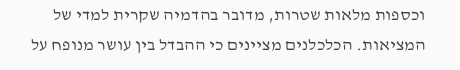וכספות מלאות שטרות, מדובר בהדמיה שקרית למדי של המציאות. הכלכלנים מציינים כי ההבדל בין עושר מנופח על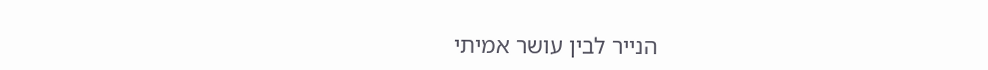הנייר לבין עושר אמיתי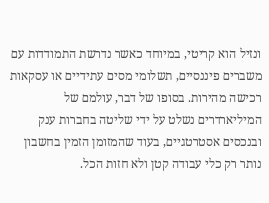ונזיל הוא קריטי, במיוחד כאשר נדרשת התמודדות עם משברים פיננסיים, תשלומי מסים עתידיים או עסקאות רכישה מהירות. בסופו של דבר, עולמם של המיליארדרים נשלט על ידי שליטה בחברות ענק ובנכסים אסטרטגיים, בעוד שהמזומן הזמין בחשבון נותר רק כלי עבודה קטן ולא חזות הכל.